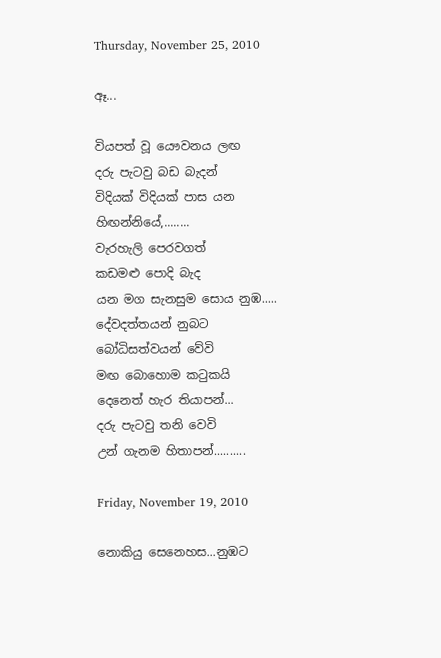Thursday, November 25, 2010

ඈ...

වියපත් වූ යෞවනය ලඟ
දරු පැටවු බඩ බැදන්
විදියක් විදියක් පාස යන
හිඟන්නියේ,........
වැරහැලි පෙරවගත්
කඩමළු පොදි බැද
යන මග සැනසුම සොය නුඹ.....
දේවදත්තයන් නුබට
බෝධිසත්වයන් වේවි
මඟ බොහොම කටුකයි
දෙනෙත් හැර තියාපන්...
දරු පැටවු තනි වෙවි
උන් ගැනම හිතාපන්..........

Friday, November 19, 2010

නොකියු සෙනෙහස...නුඹට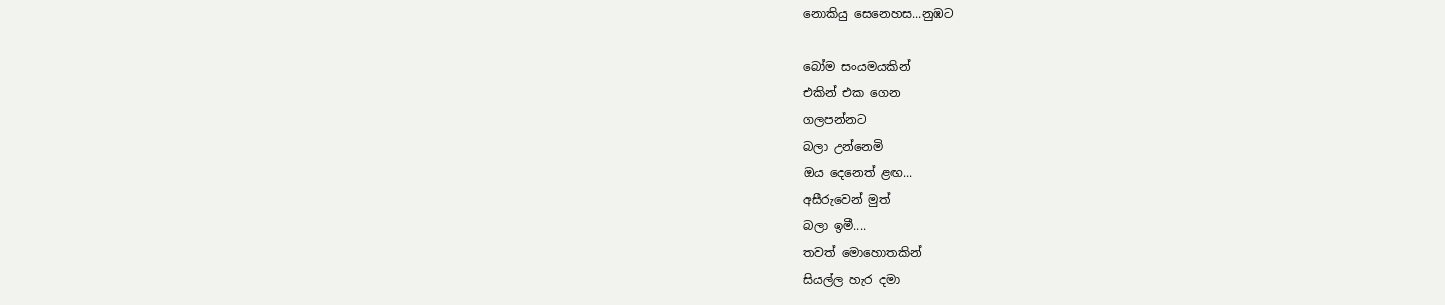නොකියු සෙනෙහස...නුඹට

බෝම සංයමයකින්
එකින් එක ගෙන
ගලපන්නට
බලා උන්නෙමි
ඔය දෙනෙත් ළඟ...
අසීරුවෙන් මුත්
බලා ඉමී....
තවත් මොහොතකින්
සියල්ල හැර දමා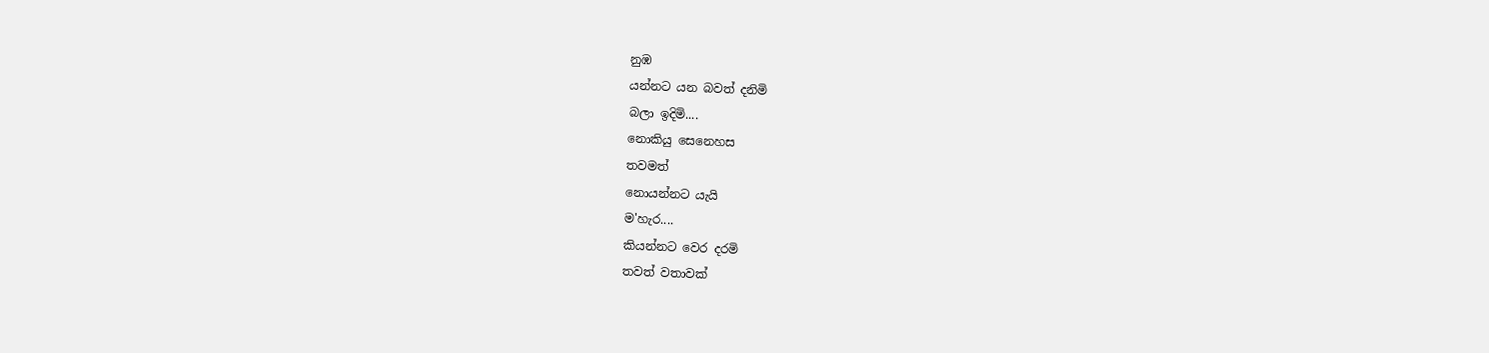නුඹ
යන්නට යන බවත් දනිමි
බලා ඉදිමි....
නොකියු සෙනෙහස
තවමත්
නොයන්නට යැයි
ම'හැර....
කියන්නට වෙර දරමි
තවත් වතාවක්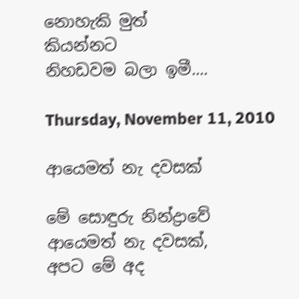නොහැකි මුත්
කියන්නට
නිහඩවම බලා ඉමී....

Thursday, November 11, 2010

ආයෙමත් නැ දවසක්

මේ සොඳුරු නින්ද්‍රාවේ
ආයෙමත් නැ දවසක්,
අපට මේ අද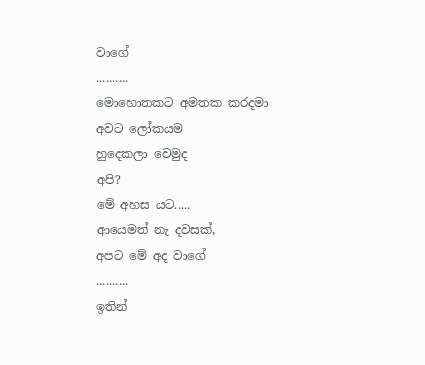වාගේ
..........
මොහොතකට අමතක කරදමා
අවට ලෝකයම
හුදෙකලා වෙමුද
අපි?
මේ අහස යට.....
ආයෙමත් නැ දවසක්,
අපට මේ අද වාගේ
..........
ඉතින්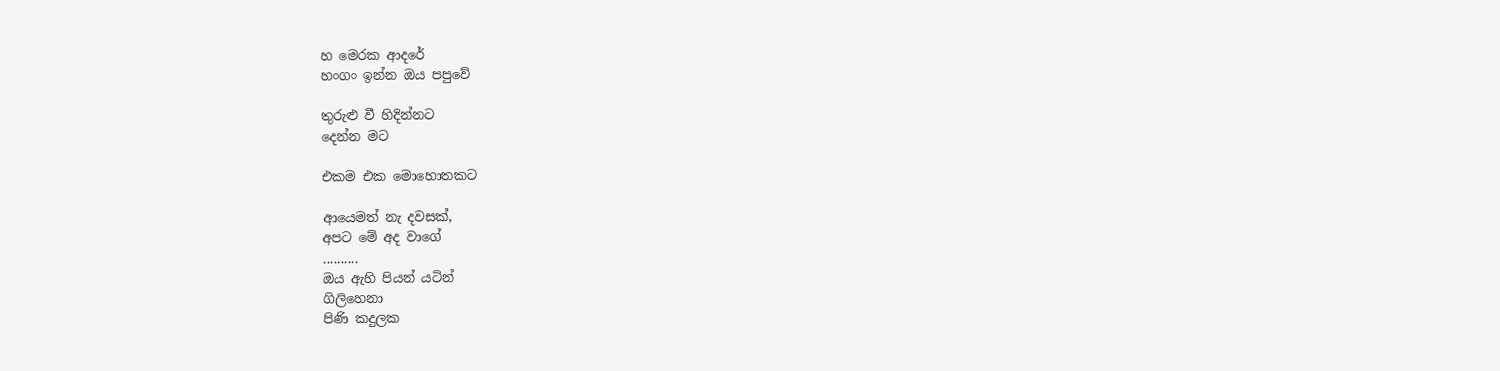හ මෙරක ආදරේ
හංගං ඉන්න ඔය පපුවේ

තුරුළු වී හිදින්නට
දෙන්න මට

එකම එක මොහොතකට

ආයෙමත් නැ දවසක්,
අපට මේ අද වාගේ
..........
ඔය ඇහි පියන් යටින්
ගිලිහෙනා
පිණි කදුලක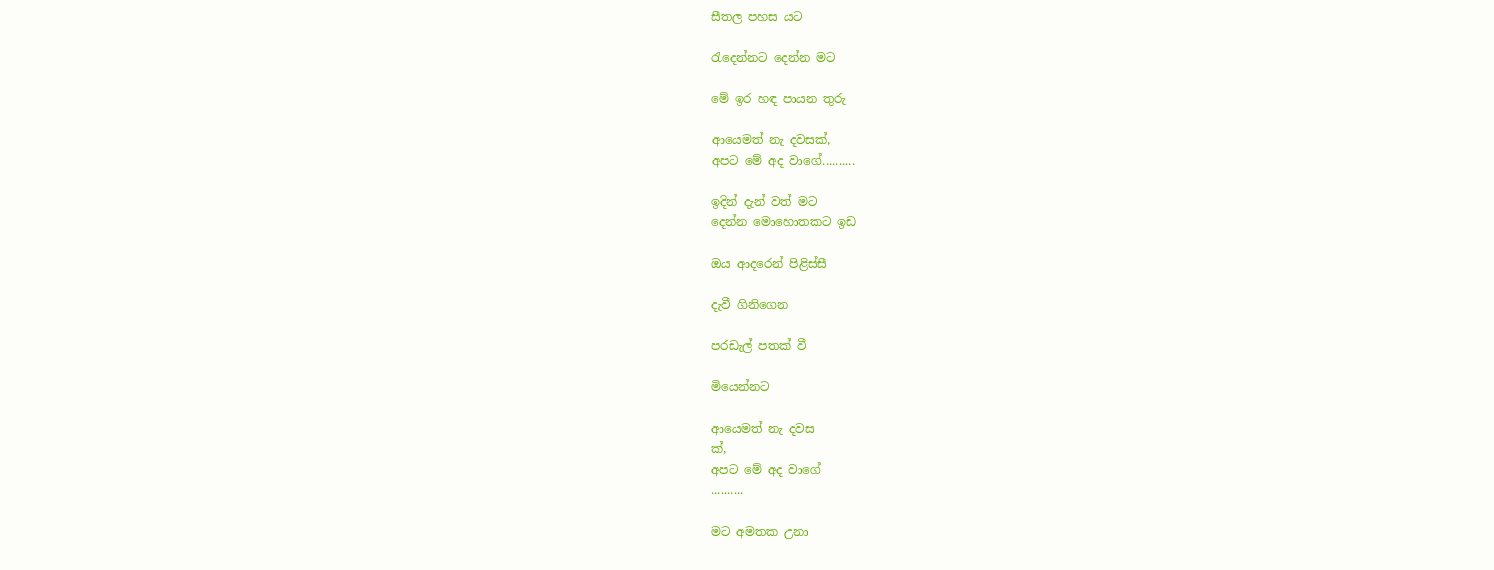සීතල පහස යට

රැදෙන්නට දෙන්න මට

මේ ඉර හඳ පායන තුරු

ආයෙමත් නැ දවසක්,
අපට මේ අද වාගේ..........

ඉදින් දැන් වත් මට
දෙන්න මොහොතකට ඉඩ

ඔය ආදරෙන් පිළිස්සී

දැවී ගිනිගෙන

පරඩැල් පතක් වී

මියෙන්නට

ආයෙමත් නැ දවස
ක්,
අපට මේ අද වාගේ
..........

මට අමතක උනා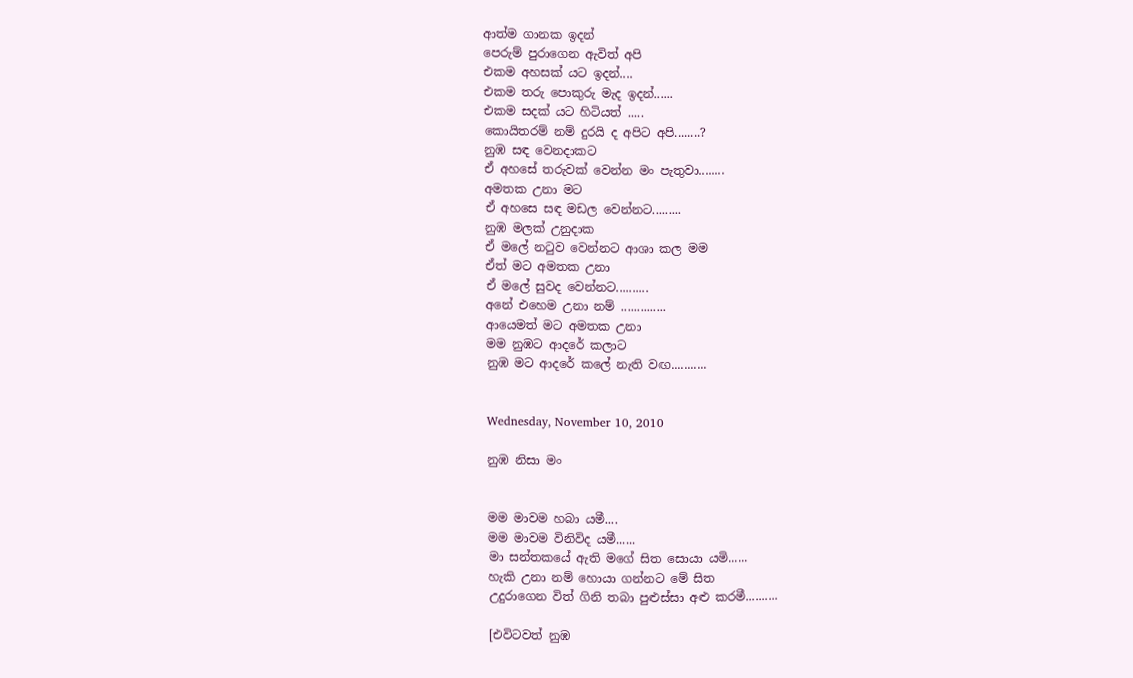ආත්ම ගානක ඉදන්
පෙරුම් පුරාගෙන ඇවිත් අපි
එකම අහසක් යට ඉදන්....
එකම තරු පොකුරු මැද ඉදන්......
එකම සදක් යට හිටියත් .....
කොයිතරම් නම් දුරයි ද අපිට අපි........?
නුඹ සඳ වෙනදාකට
ඒ අහසේ තරුවක් වෙන්න මං පැතුවා........
අමතක උනා මට
ඒ අහසෙ සඳ මඩල වෙන්නට.........
නුඹ මලක් උනුදාක
ඒ මලේ නටුව වෙන්නට ආශා කල මම
ඒත් මට අමතක උනා
ඒ මලේ සුවද වෙන්නට..........
අනේ එහෙම උනා නම් ..............
ආයෙමත් මට අමතක උනා
මම නුඹට ආදරේ කලාට
නුඹ මට ආදරේ කලේ නැති වඟ...........


Wednesday, November 10, 2010

නුඹ නිසා මං


මම මාවම හබා යමී....
මම මාවම විනිවිද යමී......
මා සන්තකයේ ඇති මගේ සිත සොයා යමි......
හැකි උනා නම් හොයා ගන්නට මේ සිත
උදුරාගෙන විත් ගිනි තබා පුළුස්සා අළු කරමී..........

[එවිටවත් නුඹ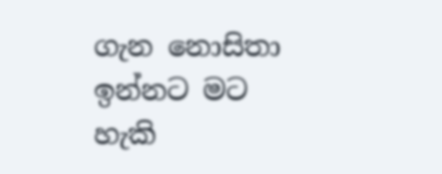ගැන නොසිතා ඉන්නට මට හැකි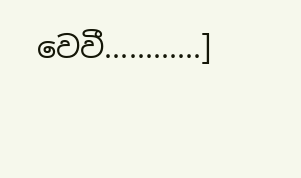වෙවී............]